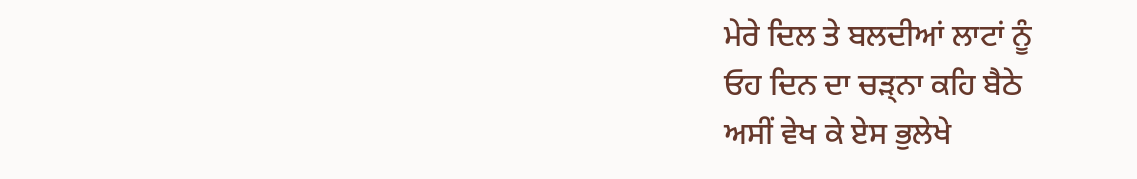ਮੇਰੇ ਦਿਲ ਤੇ ਬਲਦੀਆਂ ਲਾਟਾਂ ਨੂੰ
ਓਹ ਦਿਨ ਦਾ ਚੜ੍ਨਾ ਕਹਿ ਬੈਠੇ
ਅਸੀਂ ਵੇਖ ਕੇ ਏਸ ਭੁਲੇਖੇ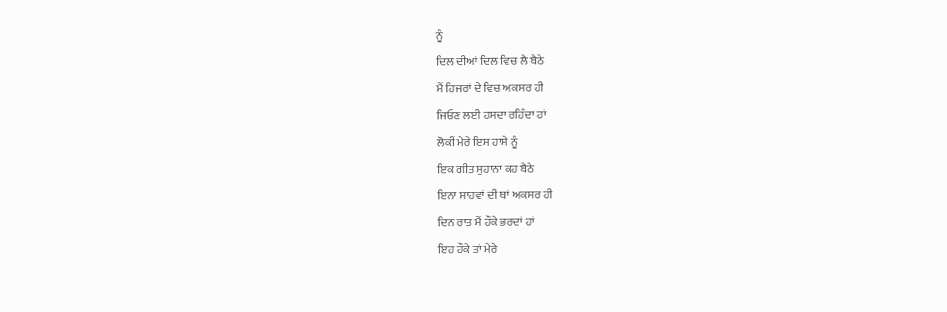ਨੂੰ
ਦਿਲ ਦੀਆਂ ਦਿਲ ਵਿਚ ਲੈ ਬੈਠੇ
ਮੈਂ ਹਿਜਰਾਂ ਦੇ ਵਿਚ ਅਕਸਰ ਹੀ
ਜਿਓਣ ਲਈ ਹਸਦਾ ਰਹਿੰਦਾ ਹਾਂ
ਲੋਕੀਂ ਮੇਰੇ ਇਸ ਹਾਸੇ ਨੂੰ
ਇਕ ਗੀਤ ਸੁਹਾਨਾ ਕਹ ਬੈਠੇ
ਇਨਾ ਸਾਹਵਾਂ ਦੀ ਥਾਂ ਅਕਸਰ ਹੀ
ਦਿਨ ਰਾਤ ਮੈਂ ਹੌਕੇ ਭਰਦਾਂ ਹਾਂ
ਇਹ ਹੌਕੇ ਤਾਂ ਮੇਰੇ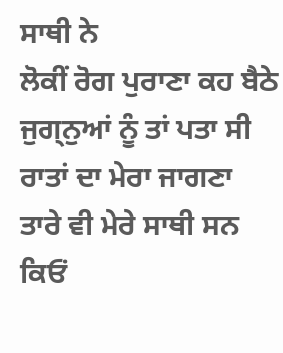ਸਾਥੀ ਨੇ
ਲੋਕੀਂ ਰੋਗ ਪੁਰਾਣਾ ਕਹ ਬੈਠੇ
ਜੁਗ੍ਨੁਆਂ ਨੂੰ ਤਾਂ ਪਤਾ ਸੀ
ਰਾਤਾਂ ਦਾ ਮੇਰਾ ਜਾਗਣਾ
ਤਾਰੇ ਵੀ ਮੇਰੇ ਸਾਥੀ ਸਨ
ਕਿਓਂ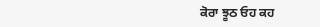ਕੋਰਾ ਝੂਠ ਓਹ ਕਹ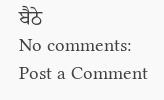ਬੈਠੇ
No comments:
Post a Comment